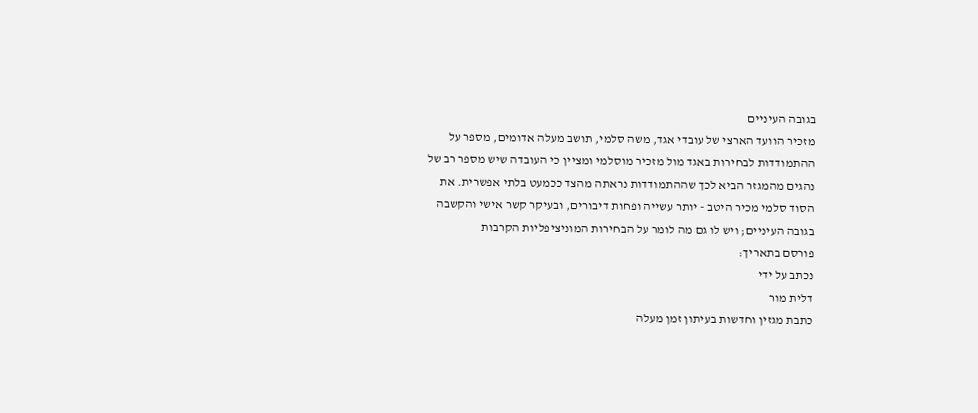בגובה העיניים
מזכיר הוועד הארצי של עובדי אגד, משה סלמי, תושב מעלה אדומים, מספר על ההתמודדות לבחירות באגד מול מזכיר מוסלמי ומציין כי העובדה שיש מספר רב של נהגים מהמגזר הביא לכך שההתמודדות נראתה מהצד ככמעט בלתי אפשרית. את הסוד סלמי מכיר היטב - יותר עשייה ופחות דיבורים, ובעיקר קשר אישי והקשבה בגובה העיניים; ויש לו גם מה לומר על הבחירות המוניציפליות הקרבות
פורסם בתאריך:
נכתב על ידי
דלית מור
כתבת מגזין וחדשות בעיתון זמן מעלה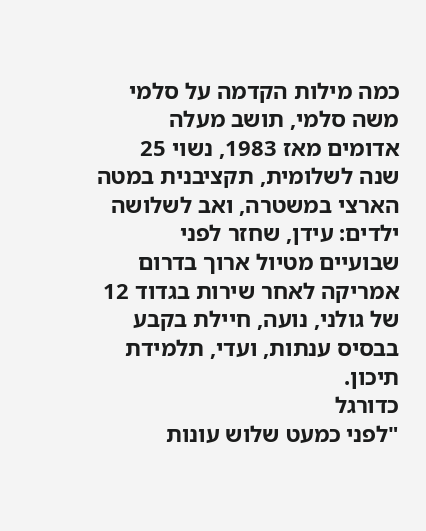כמה מילות הקדמה על סלמי
משה סלמי, תושב מעלה אדומים מאז 1983, נשוי 25 שנה לשלומית, תקציבנית במטה הארצי במשטרה, ואב לשלושה ילדים: עידן, שחזר לפני שבועיים מטיול ארוך בדרום אמריקה לאחר שירות בגדוד 12 של גולני, נועה, חיילת בקבע בבסיס ענתות, ועדי, תלמידת תיכון.
כדורגל
"לפני כמעט שלוש עונות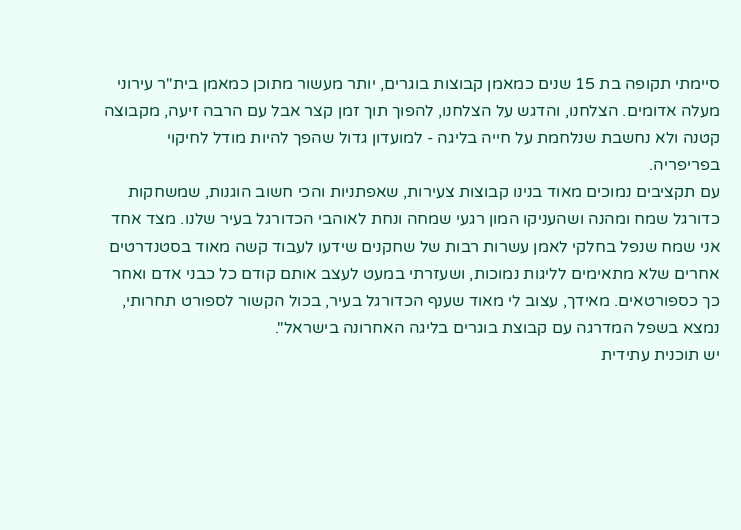סיימתי תקופה בת 15 שנים כמאמן קבוצות בוגרים, יותר מעשור מתוכן כמאמן בית"ר עירוני מעלה אדומים. הצלחנו, והדגש על הצלחנו, להפוך תוך זמן קצר אבל עם הרבה זיעה, מקבוצה קטנה ולא נחשבת שנלחמת על חייה בליגה - למועדון גדול שהפך להיות מודל לחיקוי בפריפריה.
עם תקציבים נמוכים מאוד בנינו קבוצות צעירות, שאפתניות והכי חשוב הוגנות, שמשחקות כדורגל שמח ומהנה ושהעניקו המון רגעי שמחה ונחת לאוהבי הכדורגל בעיר שלנו. מצד אחד אני שמח שנפל בחלקי לאמן עשרות רבות של שחקנים שידעו לעבוד קשה מאוד בסטנדרטים אחרים שלא מתאימים לליגות נמוכות, ושעזרתי במעט לעצב אותם קודם כל כבני אדם ואחר כך כספורטאים. מאידך, עצוב לי מאוד שענף הכדורגל בעיר, בכול הקשור לספורט תחרותי, נמצא בשפל המדרגה עם קבוצת בוגרים בליגה האחרונה בישראל".
יש תוכנית עתידית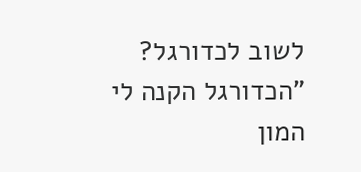לשוב לכדורגל?
"הכדורגל הקנה לי המון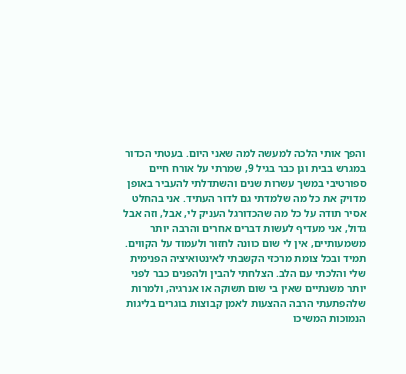והפך אותי הלכה למעשה למה שאני היום. בעטתי הכדור במגרש בבית וגן כבר בגיל 9, שמרתי על אורח חיים ספורטיבי במשך עשרות שנים והשתדלתי להעביר באופן מדויק את כל מה שלמדתי גם לדור העתיד. אני בהחלט אסיר תודה על כל מה שהכדורגל העניק לי, אבל, וזה אבל גדול, אני מעדיף לעשות דברים אחרים והרבה יותר משמעותיים, אין לי שום כוונה לחזור ולעמוד על הקווים.
תמיד ובכל צומת מרכזי הקשבתי לאינטואיציה הפנימית שלי והלכתי עם הלב. הצלחתי להבין ולהפנים כבר לפני יותר משנתיים שאין בי שום תשוקה או אנרגיה, ולמרות שלהפתעתי הרבה ההצעות לאמן קבוצות בוגרים בליגות הנמוכות המשיכו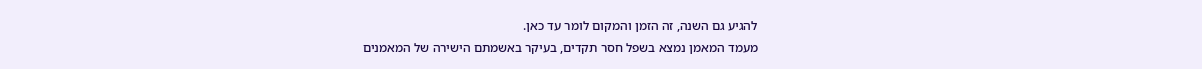להגיע גם השנה, זה הזמן והמקום לומר עד כאן.
מעמד המאמן נמצא בשפל חסר תקדים, בעיקר באשמתם הישירה של המאמנים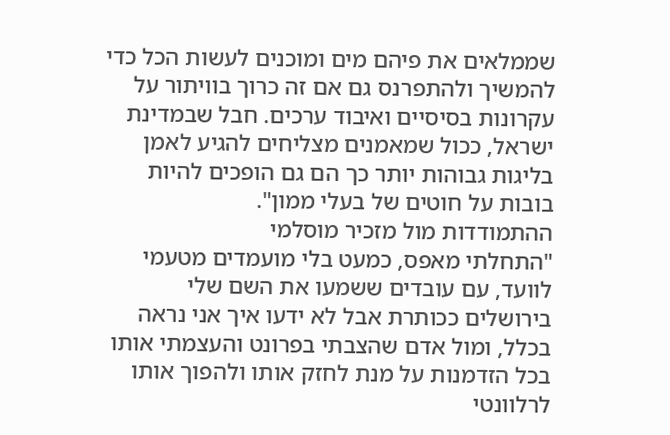שממלאים את פיהם מים ומוכנים לעשות הכל כדי להמשיך ולהתפרנס גם אם זה כרוך בוויתור על עקרונות בסיסיים ואיבוד ערכים. חבל שבמדינת ישראל, ככול שמאמנים מצליחים להגיע לאמן בליגות גבוהות יותר כך הם גם הופכים להיות בובות על חוטים של בעלי ממון".
ההתמודדות מול מזכיר מוסלמי
"התחלתי מאפס, כמעט בלי מועמדים מטעמי לוועד, עם עובדים ששמעו את השם שלי בירושלים ככותרת אבל לא ידעו איך אני נראה בכלל, ומול אדם שהצבתי בפרונט והעצמתי אותו בכל הזדמנות על מנת לחזק אותו ולהפוך אותו לרלוונטי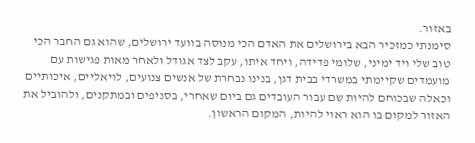באזור.
סימנתי כמזכיר הבא בירושלים את האדם הכי מנוסה בוועד ירושלים, שהוא גם החבר הכי טוב שלי ויד ימיני, שלומי פדידה, ויחד איתו, עקב לצד אגודל ולאחר מאות פגישות עם מועמדים שקיימתי במשרדי בבית דגן, בנינו נבחרת של אנשים צנועים, לויאליים, איכותיים וכאלה שבכוחם להיות שם עבור העובדים גם ביום שאחרי, בסניפים ובמתקנים, ולהוביל את האזור למקום בו הוא ראוי להיות, המקום הראשון.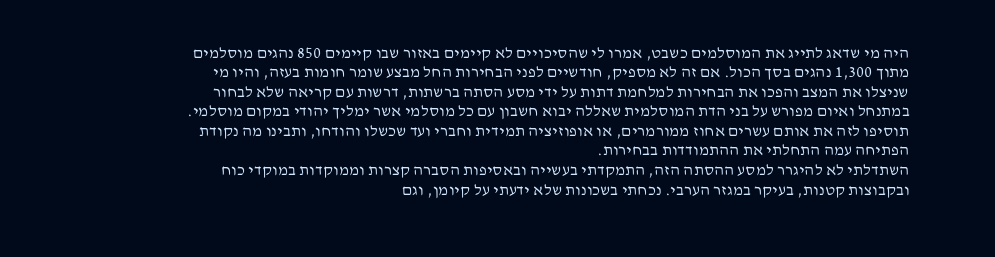היה מי שדאג לתייג את המוסלמים כשבט, אמרו לי שהסיכויים לא קיימים באזור שבו קיימים 850 נהגים מוסלמים מתוך 1,300 נהגים בסך הכול. אם זה לא מספיק, חודשיים לפני הבחירות החל מבצע שומר חומות בעזה, והיו מי שניצלו את המצב והפכו את הבחירות למלחמת דתות על ידי מסע הסתה ברשתות, דרשות עם קריאה שלא לבחור במתנחל ואיום מפורש על בני הדת המוסלמית שאללה יבוא חשבון עם כל מוסלמי אשר ימליך יהודי במקום מוסלמי.
תוסיפו לזה את אותם עשרים אחוז ממורמרים, או אופוזיציה תמידית וחברי ועד שכשלו והודחו, ותבינו מה נקודת הפתיחה עמה התחלתי את ההתמודדות בבחירות.
השתדלתי לא להיגרר למסע ההסתה הזה, התמקדתי בעשייה ובאסיפות הסברה קצרות וממוקדות במוקדי כוח ובקבוצות קטנות, בעיקר במגזר הערבי. נכחתי בשכונות שלא ידעתי על קיומן, וגם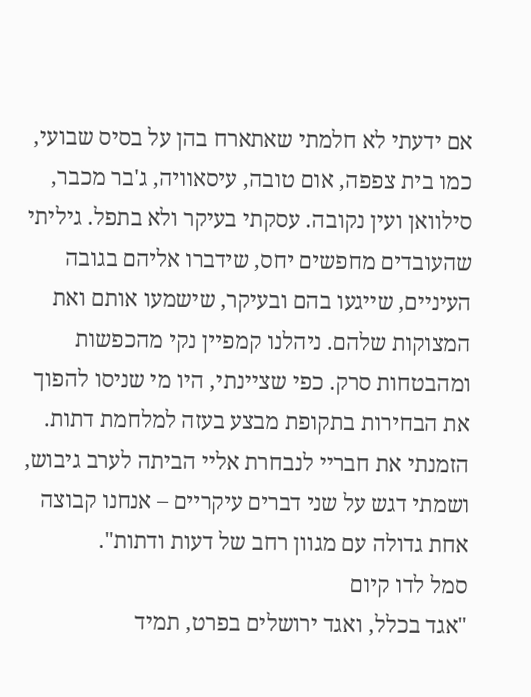אם ידעתי לא חלמתי שאתארח בהן על בסיס שבועי, כמו בית צפפה, אום טובה, עיסאוויה, ג'בר מכבר, סילוואן ועין נקובה. עסקתי בעיקר ולא בתפל. גיליתי שהעובדים מחפשים יחס, שידברו אליהם בגובה העיניים, שייגעו בהם ובעיקר, שישמעו אותם ואת המצוקות שלהם. ניהלנו קמפיין נקי מהכפשות ומהבטחות סרק. כפי שציינתי, היו מי שניסו להפוך את הבחירות בתקופת מבצע בעזה למלחמת דתות. הזמנתי את חבריי לנבחרת אליי הביתה לערב גיבוש, ושמתי דגש על שני דברים עיקריים – אנחנו קבוצה אחת גדולה עם מגוון רחב של דעות ודתות".
סמל לדו קיום
"אגד בכלל, ואגד ירושלים בפרט, תמיד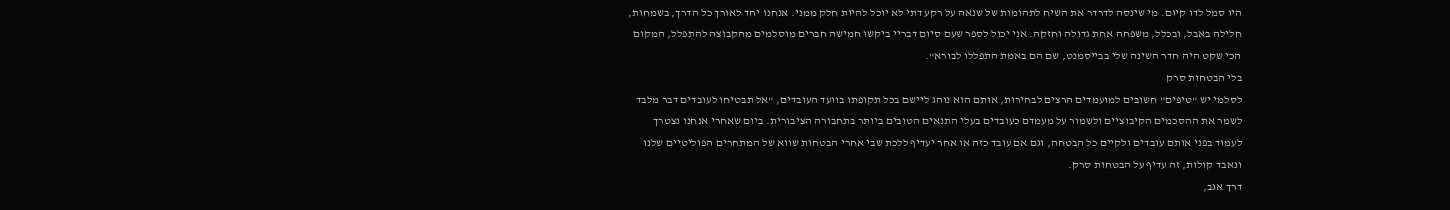היו סמל לדו קיום. מי שינסה לדרדר את השיח לתהומות של שנאה על רקע דתי לא יוכל להיות חלק ממני. אנחנו יחד לאורך כל הדרך, בשמחות, חלילה באבל, ובכלל, משפחה אחת גדולה וחזקה. אני יכול לספר שעם סיום דבריי ביקשו חמישה חברים מוסלמים מהקבוצה להתפלל, המקום הכי שקט היה חדר השינה שלי בבייסמנט, שם הם באמת התפללו לבורא".
בלי הבטחות סרק
לסלמי יש "טיפים" חשובים למועמדים הרצים לבחירות, אותם הוא נוהג ליישם בכל תקופתו בוועד העובדים, "אל תבטיחו לעובדים דבר מלבד לשמר את ההסכמים הקיבוציים ולשמור על מעמדם כעובדים בעלי התנאים הטובים ביותר בתחבורה הציבורית. ביום שאחרי אנחנו נצטרך לעמוד בפני אותם עובדים ולקיים כל הבטחה, וגם אם עובד כזה או אחר יעדיף ללכת שבי אחרי הבטחות שווא של המתחרים הפוליטיים שלנו ונאבד קולות, זה עדיף על הבטחות סרק.
דרך אגב,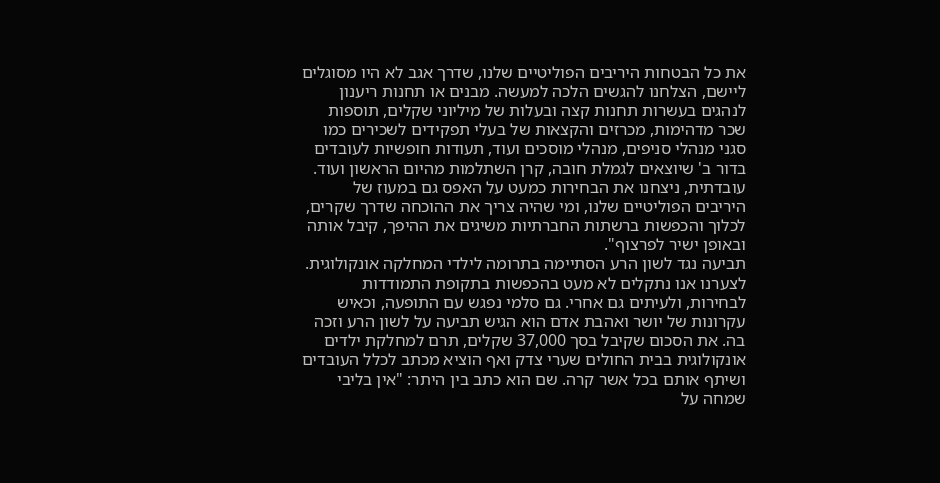את כל הבטחות היריבים הפוליטיים שלנו, שדרך אגב לא היו מסוגלים ליישם, הצלחנו להגשים הלכה למעשה. מבנים או תחנות ריענון לנהגים בעשרות תחנות קצה ובעלות של מיליוני שקלים, תוספות שכר מדהימות, מכרזים והקצאות של בעלי תפקידים לשכירים כמו סגני מנהלי סניפים, מנהלי מוסכים ועוד, תעודות חופשיות לעובדים בדור ב' שיוצאים לגמלת חובה, קרן השתלמות מהיום הראשון ועוד.
עובדתית, ניצחנו את הבחירות כמעט על האפס גם במעוז של היריבים הפוליטיים שלנו, ומי שהיה צריך את ההוכחה שדרך שקרים, לכלוך והכפשות ברשתות החברתיות משיגים את ההיפך, קיבל אותה ובאופן ישיר לפרצוף".
תביעה נגד לשון הרע הסתיימה בתרומה לילדי המחלקה אונקולוגית. לצערנו אנו נתקלים לא מעט בהכפשות בתקופת התמודדות לבחירות, ולעיתים גם אחרי. גם סלמי נפגש עם התופעה, וכאיש עקרונות של יושר ואהבת אדם הוא הגיש תביעה על לשון הרע וזכה בה. את הסכום שקיבל בסך 37,000 שקלים, תרם למחלקת ילדים אונקולוגית בבית החולים שערי צדק ואף הוציא מכתב לכלל העובדים ושיתף אותם בכל אשר קרה. שם הוא כתב בין היתר: "אין בליבי שמחה על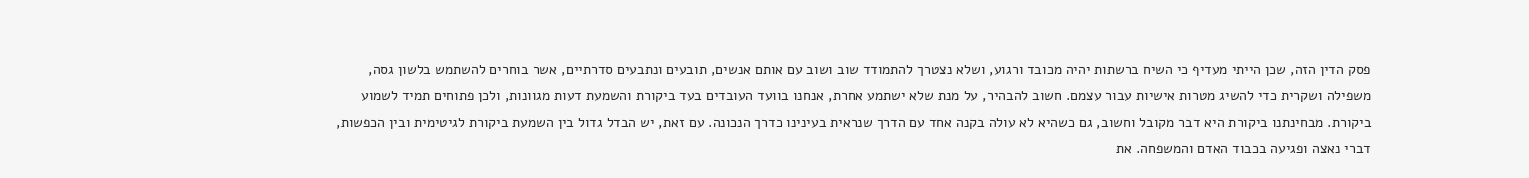פסק הדין הזה, שכן הייתי מעדיף כי השיח ברשתות יהיה מכובד ורגוע, ושלא נצטרך להתמודד שוב ושוב עם אותם אנשים, תובעים ונתבעים סדרתיים, אשר בוחרים להשתמש בלשון גסה, משפילה ושקרית כדי להשיג מטרות אישיות עבור עצמם. חשוב להבהיר, על מנת שלא ישתמע אחרת, אנחנו בוועד העובדים בעד ביקורת והשמעת דעות מגוונות, ולכן פתוחים תמיד לשמוע ביקורת. מבחינתנו ביקורת היא דבר מקובל וחשוב, גם כשהיא לא עולה בקנה אחד עם הדרך שנראית בעינינו כדרך הנכונה. עם זאת, יש הבדל גדול בין השמעת ביקורת לגיטימית ובין הכפשות, דברי נאצה ופגיעה בכבוד האדם והמשפחה. את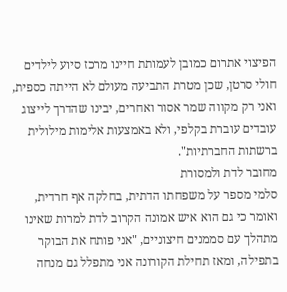הפיצוי אתרום כמובן לעמותת חיינו מרכז סיוע לילדים חולי סרטן, שכן מטרת התביעה מעולם לא הייתה כספית, ואני רק מקווה שמר אסור ואחרים, יבינו שהדרך לייצוג עובדים עוברת בקלפי, ולא באמצעות אלימות מילולית ברשתות החברתיות".
מחובר לדת ולמסורת
סלמי מספר על משפחתו הדתית, בחלקה אף חרדית, ואומר כי גם הוא איש אמונה הקרוב לדת למרות שאינו מתהלך עם סממנים חיצוניים, "אני פותח את הבוקר בתפילה, ומאז תחילת הקורונה אני מתפלל גם מנחה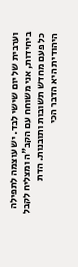וערבית של יום שישי לבד. יש עוצמה לתפילה ביחידות, אני משוחח עם הקב"ה ומצליח לקבל כל פעם מחדש תשובות ותובנות. הדת היהודית היא הדבר הכי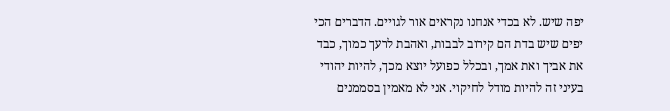יפה שיש. לא בכדי אנחנו נקראים אור לגויים. הדברים הכי יפים שיש בדת הם קירוב לבבות, ואהבת לרעך כמוך, כבד את אביך ואת אמך, ובכלל כפועל יוצא מכך, להיות יהודי בעיני זה להיות מודל לחיקוי. אני לא מאמין בסממנים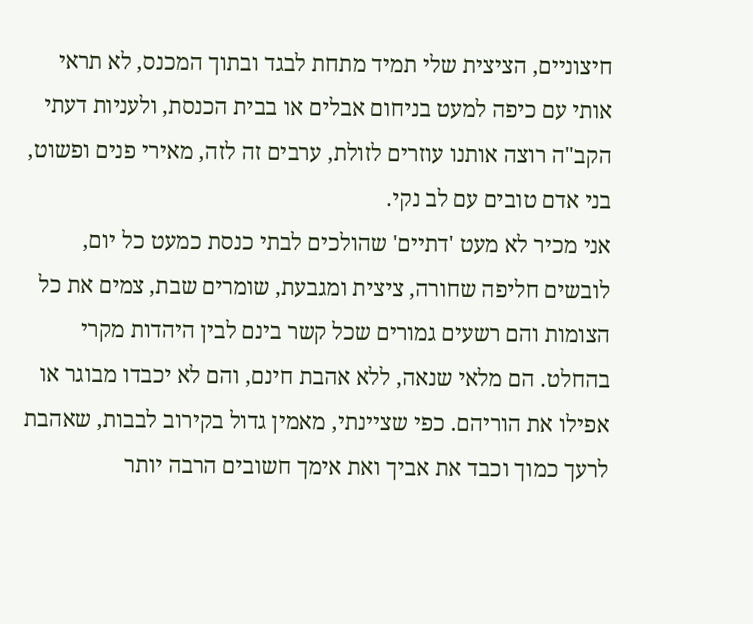חיצוניים, הציצית שלי תמיד מתחת לבגד ובתוך המכנס, לא תראי אותי עם כיפה למעט בניחום אבלים או בבית הכנסת, ולעניות דעתי הקב"ה רוצה אותנו עוזרים לזולת, ערבים זה לזה, מאירי פנים ופשוט, בני אדם טובים עם לב נקי.
אני מכיר לא מעט 'דתיים' שהולכים לבתי כנסת כמעט כל יום, לובשים חליפה שחורה, ציצית ומגבעת, שומרים שבת, צמים את כל הצומות והם רשעים גמורים שכל קשר בינם לבין היהדות מקרי בהחלט. הם מלאי שנאה, ללא אהבת חינם, והם לא יכבדו מבוגר או אפילו את הוריהם. כפי שציינתי, מאמין גדול בקירוב לבבות, שאהבת לרעך כמוך וכבד את אביך ואת אימך חשובים הרבה יותר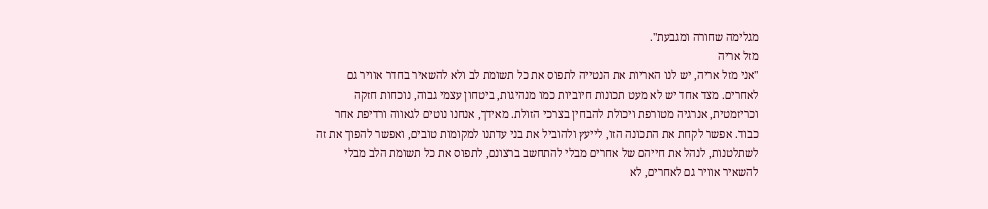מגלימה שחורה ומגבעת".
מזל אריה
"אני מזל אריה, יש לנו האריות את הנטייה לתפוס את כל תשומת לב ולא להשאיר בחדר אוויר גם לאחרים. מצד אחד יש לא מעט תכונות חיוביות כמו מנהיגות, ביטחון עצמי גבוה, נוכחות חזקה וכריזמטית, אנרגיה מטורפת ויכולת להבחין בצרכי הזולת. מאידך, אנחנו נוטים לגאווה ורדיפת אחר כבוד. אפשר לקחת את התכונה הזו, לייעץ ולהוביל את בני עדתנו למקומות טובים, ואפשר להפוך את זה לשתלטנות, לנהל את חייהם של אחרים מבלי להתחשב ברצונם, לתפוס את כל תשומת הלב מבלי להשאיר אוויר גם לאחרים, לא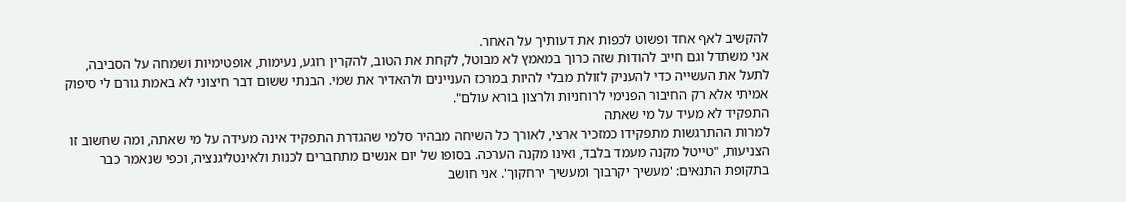להקשיב לאף אחד ופשוט לכפות את דעותיך על האחר.
אני משתדל וגם חייב להודות שזה כרוך במאמץ לא מבוטל, לקחת את הטוב, להקרין רוגע, נעימות, אופטימיות ושמחה על הסביבה, לתעל את העשייה כדי להעניק לזולת מבלי להיות במרכז העניינים ולהאדיר את שמי. הבנתי ששום דבר חיצוני לא באמת גורם לי סיפוק אמיתי אלא רק החיבור הפנימי לרוחניות ולרצון בורא עולם".
התפקיד לא מעיד על מי שאתה
למרות ההתרגשות מתפקידו כמזכיר ארצי, לאורך כל השיחה מבהיר סלמי שהגדרת התפקיד אינה מעידה על מי שאתה, ומה שחשוב זו הצניעות, "טייטל מקנה מעמד בלבד, ואינו מקנה הערכה. בסופו של יום אנשים מתחברים לכנות ולאינטליגנציה, וכפי שנאמר כבר בתקופת התנאים: 'מעשיך יקרבוך ומעשיך ירחקוך'. אני חושב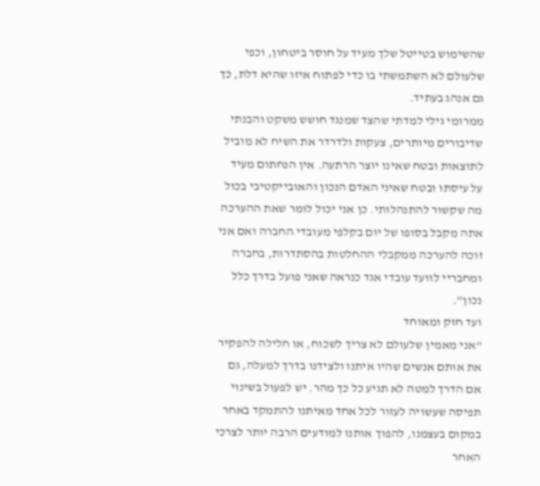שהשימוש בטייטל שלך מעיד על חוסר ביטחון, וכפי שלעולם לא השתמשתי בו כדי לפתוח איזו שהיא דלת, כך גם אנהג בעתיד.
ממרומי גילי למדתי שהצד שמנגד חושש משקט והבנתי שדיבורים מיותרים, צעקות ולדרדר את השיח לא מוביל לתוצאות ובטח שאינו יוצר הרתעה. אין הנחתום מעיד על עיסתו ובטח שאיני האדם הנכון והאובייקטיבי בכול מה שקשור להתנהלותי. כן אני יכול לומר שאת ההערכה אתה מקבל בסופו של יום בקלפי מעובדי החברה ואם אני זוכה להערכה ממקבלי ההחלטות בהסתדרות, בחברה ומחבריי לוועד עובדי אגד כנראה שאני פועל בדרך כלל נכון".
ועד חזק ומאוחד
"אני מאמין שלעולם לא צריך לשכוח, או חלילה להפקיר את אותם אנשים שהיו איתנו ולצידנו בדרך למעלה, גם אם הדרך למטה לא תגיע כל כך מהר. יש לפעול בשינוי תפיסה שעשויה לעזור לכל אחד מאיתנו להתמקד באחר במקום בעצמנו, להפוך אותנו למודעים הרבה יותר לצרכי האחר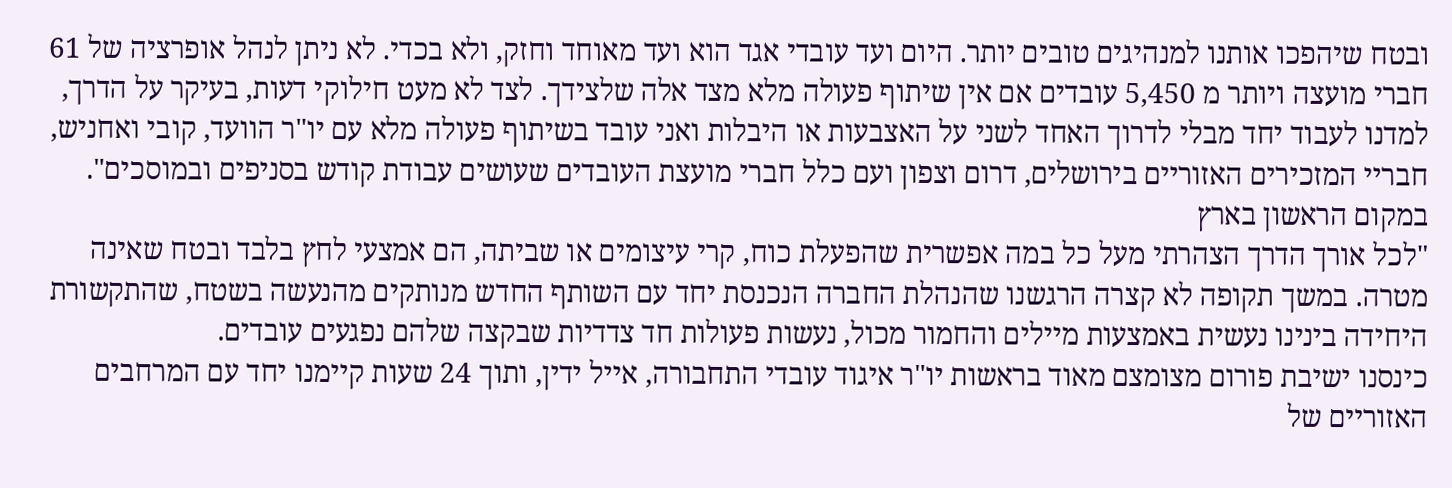ובטח שיהפכו אותנו למנהיגים טובים יותר. היום ועד עובדי אגד הוא ועד מאוחד וחזק, ולא בכדי. לא ניתן לנהל אופרציה של 61 חברי מועצה ויותר מ 5,450 עובדים אם אין שיתוף פעולה מלא מצד אלה שלצידך. לצד לא מעט חילוקי דעות, בעיקר על הדרך, למדנו לעבוד יחד מבלי לדרוך האחד לשני על האצבעות או היבלות ואני עובד בשיתוף פעולה מלא עם יו"ר הוועד, קובי ואחניש, חבריי המזכירים האזוריים בירושלים, דרום וצפון ועם כלל חברי מועצת העובדים שעושים עבודת קודש בסניפים ובמוסכים".
במקום הראשון בארץ
"לכל אורך הדרך הצהרתי מעל כל במה אפשרית שהפעלת כוח, קרי עיצומים או שביתה, הם אמצעי לחץ בלבד ובטח שאינה מטרה. במשך תקופה לא קצרה הרגשנו שהנהלת החברה הנכנסת יחד עם השותף החדש מנותקים מהנעשה בשטח, שהתקשורת היחידה בינינו נעשית באמצעות מיילים והחמור מכול, נעשות פעולות חד צדדיות שבקצה שלהם נפגעים עובדים.
כינסנו ישיבת פורום מצומצם מאוד בראשות יו"ר איגוד עובדי התחבורה, אייל ידין, ותוך 24 שעות קיימנו יחד עם המרחבים האזוריים של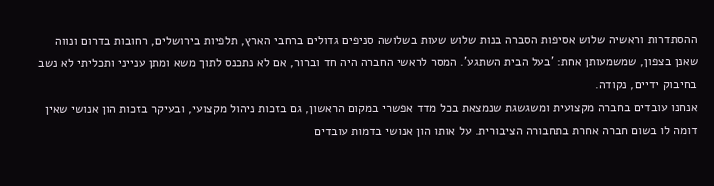ההסתדרות וראשיה שלוש אסיפות הסברה בנות שלוש שעות בשלושה סניפים גדולים ברחבי הארץ, תלפיות בירושלים, רחובות בדרום ונווה שאנן בצפון, שמשמעותן אחת: 'בעל הבית השתגע'. המסר לראשי החברה היה חד וברור, אם לא נתכנס לתוך משא ומתן ענייני ותכליתי לא נשב בחיבוק ידיים, נקודה.
אנחנו עובדים בחברה מקצועית ומשגשגת שנמצאת בכל מדד אפשרי במקום הראשון, גם בזכות ניהול מקצועי, ובעיקר בזכות הון אנושי שאין דומה לו בשום חברה אחרת בתחבורה הציבורית. על אותו הון אנושי בדמות עובדים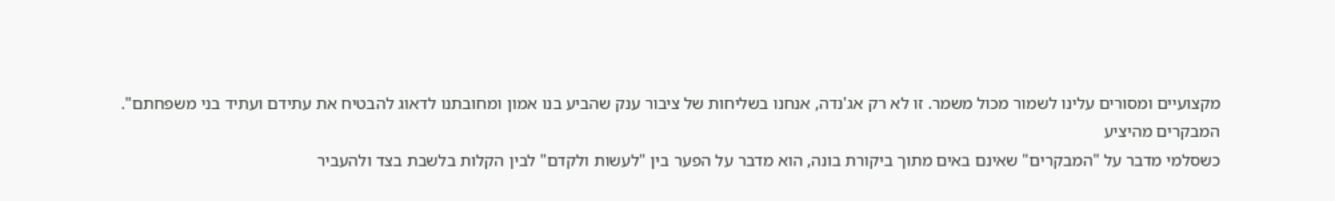מקצועיים ומסורים עלינו לשמור מכול משמר. זו לא רק אג'נדה, אנחנו בשליחות של ציבור ענק שהביע בנו אמון ומחובתנו לדאוג להבטיח את עתידם ועתיד בני משפחתם".
המבקרים מהיציע
כשסלמי מדבר על "המבקרים" שאינם באים מתוך ביקורת בונה, הוא מדבר על הפער בין "לעשות ולקדם" לבין הקלות בלשבת בצד ולהעביר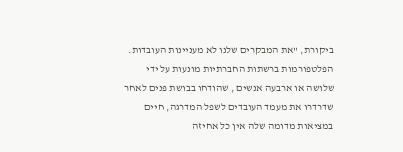ביקורת, "את המבקרים שלנו לא מעניינות העובדות. הפלטפורמות ברשתות החברתיות מונעות על ידי שלושה או ארבעה אנשים , שהודחו בבושת פנים לאחר שדרדרו את מעמד העובדים לשפל המדרגה, חיים במציאות מדומה שלה אין כל אחיזה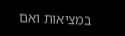במציאות ואם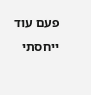פעם עוד ייחסתי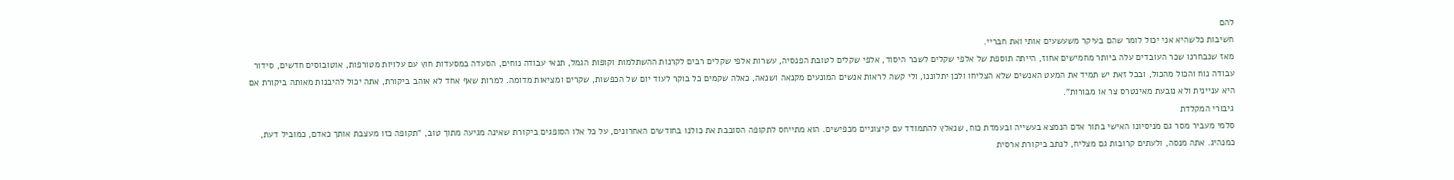להם
חשיבות כלשהיא אני יכול לומר שהם בעיקר משעשעים אותי ואת חבריי.
מאז שנבחרנו שכר העובדים עלה ביותר מחמישים אחוז, הייתה תוספת של אלפי שקלים לשכר היסוד, אלפי שקלים לטובת הפנסיה, עשרות אלפי שקלים רבים לקרנות ההשתלמות וקופות הגמל, תנאי עבודה נוחים, הסעדה במסעדות חוץ עם עלויות מטורפות, אוטובוסים חדשים, סידור עבודה נוח והכול מהכול, ובכל זאת יש תמיד את המעט האנשים שלא הצליחו ולכן יתלוננו, ולי קשה לראות אנשים המונעים מקנאה ושנאה, כאלה שקמים כל בוקר לעוד יום של הכפשות, שקרים ומציאות מדומה. למרות שאף אחד לא אוהב ביקורת, אתה יכול להיבנות מאותה ביקורת אם היא עניינית ולא נובעת מאינטרס צר או מבורות".
גיבורי המקלדת
סלמי מעביר מסר גם מניסיונו האישי בתור אדם הנמצא בעשייה ובעמדת כוח, שנאלץ להתמודד עם קיצוניים מכפישים. הוא מתייחס לתקופה הסובבת את כולנו בחודשים האחרונים, על כל אלו הסופגים ביקורת שאינה מגיעה מתוך טוב, "תקופה כזו מעצבת אותך כאדם, כמוביל דעת, כמנהיג. אתה מנסה, ולעתים קרובות גם מצליח, לנתב ביקורת ארסית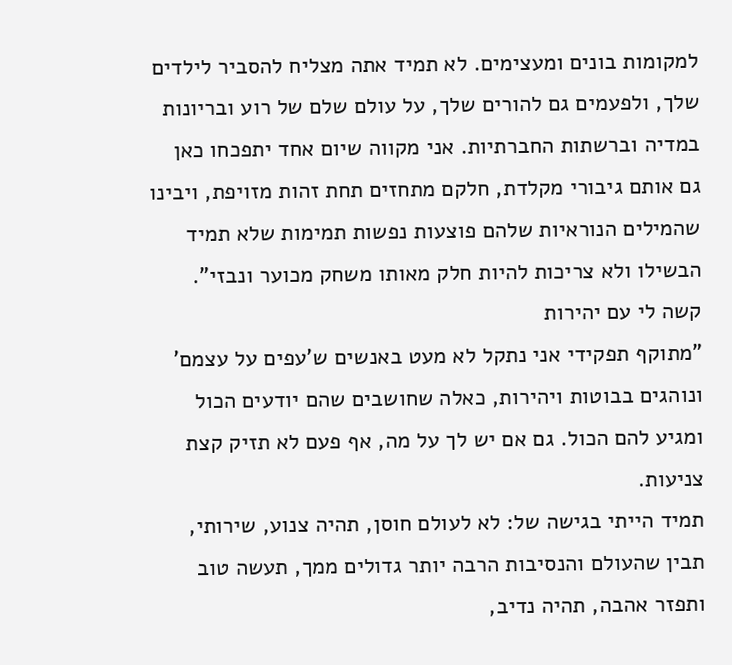למקומות בונים ומעצימים. לא תמיד אתה מצליח להסביר לילדים שלך, ולפעמים גם להורים שלך, על עולם שלם של רוע ובריונות במדיה וברשתות החברתיות. אני מקווה שיום אחד יתפכחו כאן גם אותם גיבורי מקלדת, חלקם מתחזים תחת זהות מזויפת, ויבינו שהמילים הנוראיות שלהם פוצעות נפשות תמימות שלא תמיד הבשילו ולא צריכות להיות חלק מאותו משחק מכוער ונבזי".
קשה לי עם יהירות
"מתוקף תפקידי אני נתקל לא מעט באנשים ש'עפים על עצמם' ונוהגים בבוטות ויהירות, כאלה שחושבים שהם יודעים הכול ומגיע להם הכול. גם אם יש לך על מה, אף פעם לא תזיק קצת צניעות.
תמיד הייתי בגישה של: לא לעולם חוסן, תהיה צנוע, שירותי, תבין שהעולם והנסיבות הרבה יותר גדולים ממך, תעשה טוב ותפזר אהבה, תהיה נדיב,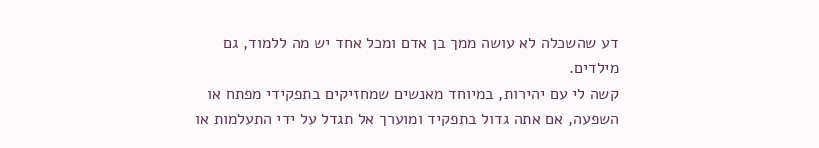דע שהשכלה לא עושה ממך בן אדם ומכל אחד יש מה ללמוד, גם מילדים.
קשה לי עם יהירות, במיוחד מאנשים שמחזיקים בתפקידי מפתח או השפעה, אם אתה גדול בתפקיד ומוערך אל תגדל על ידי התעלמות או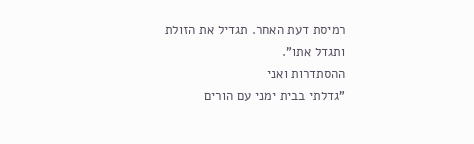רמיסת דעת האחר. תגדיל את הזולת ותגדל אתו".
ההסתדרות ואני
"גדלתי בבית ימני עם הורים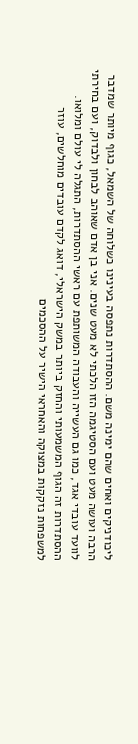ליכודניקים ואחים שהם ימינה משם. ההסתדרות נתפסה בעינינו כשלוחה של השמאל, כגוף מיותר שמדבר הרבה ועושה מעט ועם הסטיגמה הזו הלכתי לא מעט שנים. אני בן אדם שאוהב לבחון ולבדוק, ועם בחירתי לוועד עובדי אגד, כמו גם העשייה והעבודה המשותפת עם ראשי ההסתדרות, התגלה לי עולם ומלואו.
ההסתדרות זה הגוף המשמעותי והחזק ביותר במשק הישראלי, דואג לקדם עובדים מוחלשים, עוזר למשפחות נזקקות במצוקה והאחראי הישיר על ההסכמים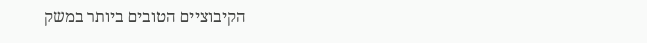הקיבוציים הטובים ביותר במשק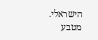הישראלי.
מטבע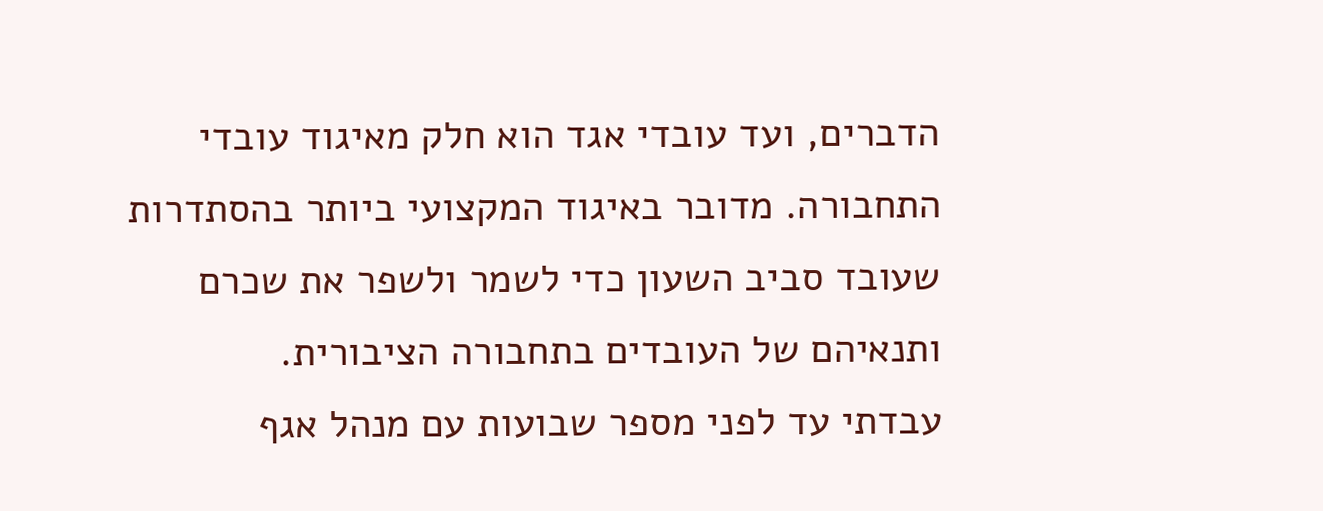הדברים, ועד עובדי אגד הוא חלק מאיגוד עובדי התחבורה. מדובר באיגוד המקצועי ביותר בהסתדרות שעובד סביב השעון כדי לשמר ולשפר את שכרם ותנאיהם של העובדים בתחבורה הציבורית.
עבדתי עד לפני מספר שבועות עם מנהל אגף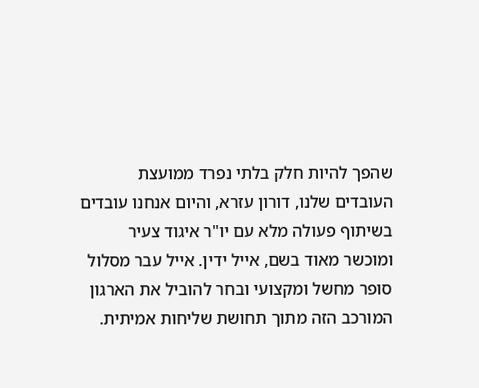שהפך להיות חלק בלתי נפרד ממועצת העובדים שלנו, דורון עזרא, והיום אנחנו עובדים בשיתוף פעולה מלא עם יו"ר איגוד צעיר ומוכשר מאוד בשם, אייל ידין. אייל עבר מסלול סופר מחשל ומקצועי ובחר להוביל את הארגון המורכב הזה מתוך תחושת שליחות אמיתית.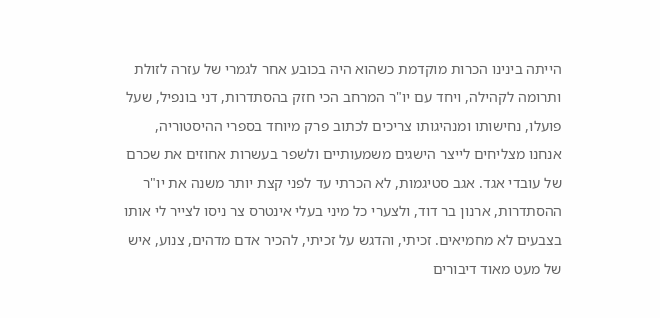הייתה בינינו הכרות מוקדמת כשהוא היה בכובע אחר לגמרי של עזרה לזולת ותרומה לקהילה, ויחד עם יו"ר המרחב הכי חזק בהסתדרות, דני בונפיל, שעל פועלו, נחישותו ומנהיגותו צריכים לכתוב פרק מיוחד בספרי ההיסטוריה, אנחנו מצליחים לייצר הישגים משמעותיים ולשפר בעשרות אחוזים את שכרם של עובדי אגד. אגב סטיגמות, לא הכרתי עד לפני קצת יותר משנה את יו"ר ההסתדרות, ארנון בר דוד, ולצערי כל מיני בעלי אינטרס צר ניסו לצייר לי אותו בצבעים לא מחמיאים. זכיתי, והדגש על זכיתי, להכיר אדם מדהים, צנוע, איש של מעט מאוד דיבורים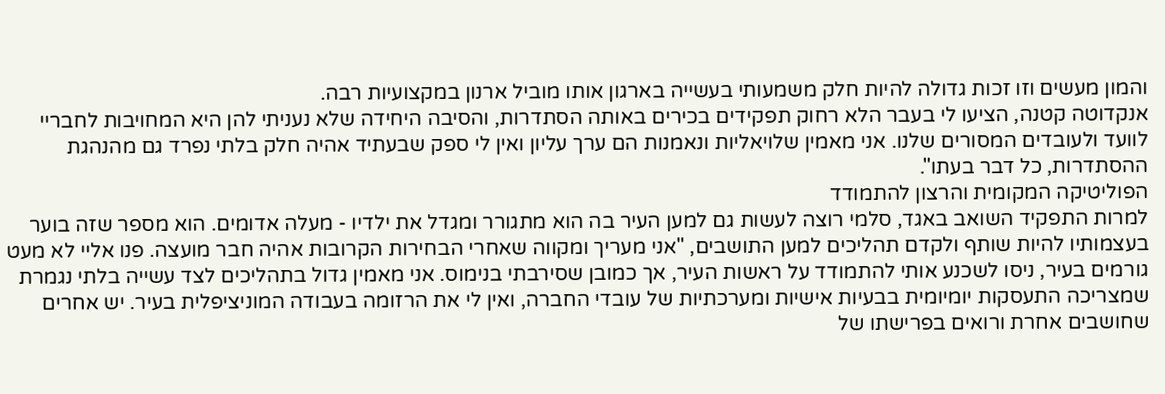והמון מעשים וזו זכות גדולה להיות חלק משמעותי בעשייה בארגון אותו מוביל ארנון במקצועיות רבה.
אנקדוטה קטנה, הציעו לי בעבר הלא רחוק תפקידים בכירים באותה הסתדרות, והסיבה היחידה שלא נעניתי להן היא המחויבות לחבריי לוועד ולעובדים המסורים שלנו. אני מאמין שלויאליות ונאמנות הם ערך עליון ואין לי ספק שבעתיד אהיה חלק בלתי נפרד גם מהנהגת ההסתדרות, כל דבר בעתו".
הפוליטיקה המקומית והרצון להתמודד
למרות התפקיד השואב באגד, סלמי רוצה לעשות גם למען העיר בה הוא מתגורר ומגדל את ילדיו - מעלה אדומים. הוא מספר שזה בוער בעצמותיו להיות שותף ולקדם תהליכים למען התושבים, "אני מעריך ומקווה שאחרי הבחירות הקרובות אהיה חבר מועצה. פנו אליי לא מעט גורמים בעיר, ניסו לשכנע אותי להתמודד על ראשות העיר, אך כמובן שסירבתי בנימוס. אני מאמין גדול בתהליכים לצד עשייה בלתי נגמרת שמצריכה התעסקות יומיומית בבעיות אישיות ומערכתיות של עובדי החברה, ואין לי את הרזומה בעבודה המוניציפלית בעיר. יש אחרים שחושבים אחרת ורואים בפרישתו של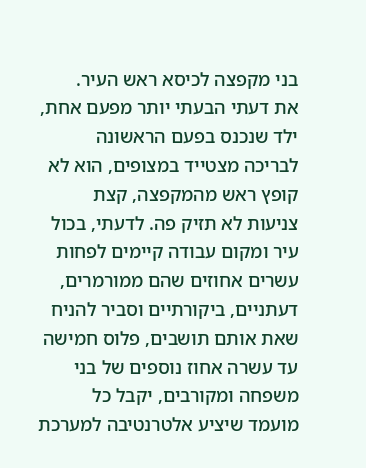בני מקפצה לכיסא ראש העיר.
את דעתי הבעתי יותר מפעם אחת, ילד שנכנס בפעם הראשונה לבריכה מצטייד במצופים, הוא לא קופץ ראש מהמקפצה, קצת צניעות לא תזיק פה. לדעתי, בכול עיר ומקום עבודה קיימים לפחות עשרים אחוזים שהם ממורמרים, דעתניים, ביקורתיים וסביר להניח שאת אותם תושבים, פלוס חמישה עד עשרה אחוז נוספים של בני משפחה ומקורבים, יקבל כל מועמד שיציע אלטרנטיבה למערכת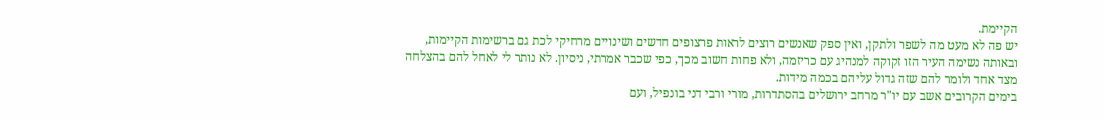הקיימת.
יש פה לא מעט מה לשפר ולתקן, ואין ספק שאנשים רוצים לראות פרצופים חדשים ושינויים מרחיקי לכת גם ברשימות הקיימות, ובאותה נשימה העיר הזו זקוקה למנהיג עם כריזמה, ולא פחות חשוב מכך, כפי שכבר אמרתי, ניסיון. לא נותר לי לאחל להם בהצלחה מצד אחד ולומר להם שזה גדול עליהם בכמה מידות.
בימים הקרובים אשב עם יו"ר מרחב ירושלים בהסתדרות, מורי ורבי דני בונפיל, ועם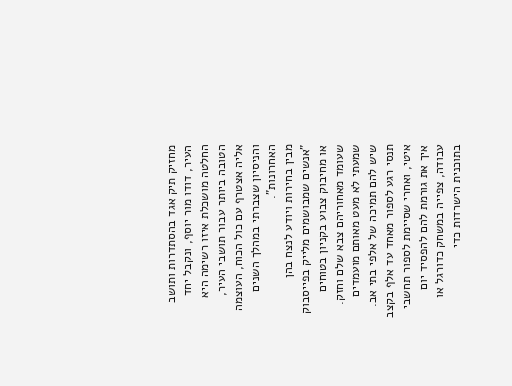מחזיק תיק אגד בהסתדרות ותושב העיר, דודו מור יוסף, ונקבל יחד החלטה מושכלת איזו רשימה היא הטובה ביותר עבור תושבי העיר, אליה אצטרף עם כול הכוח, העוצמה והניסיון שצברתי במהלך השנים האחרונות".
מבין בחירות ויודע לנצח בהן
"אנשים שמבושמים מלייק בפייסבוק או מחיבוק צבוע בקניון בטוחים שעומד מאחוריהם צבא שלם וחזק. שמעתי לא מעט מאותם מועמדים שיש להם תמיכה של אלפי בתי אב. תנסי רגע לספור מאחד עד אלף בקצב איטי, ואחרי שסיימת לספור תחשבי איך את גורמת להם להפסיד יום עבודה, צפייה במשחק כדורגל או בתוכנית הישרדות כדי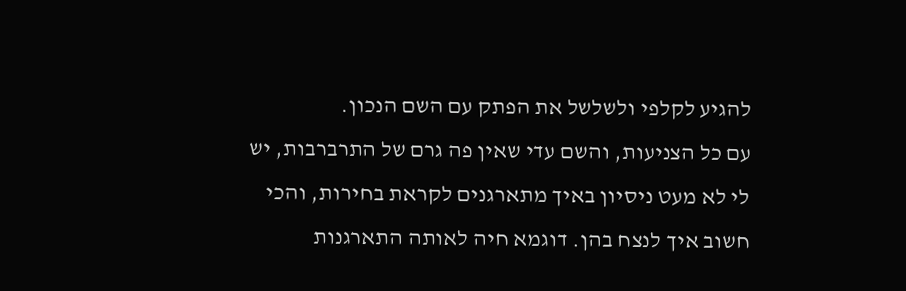להגיע לקלפי ולשלשל את הפתק עם השם הנכון.
עם כל הצניעות, והשם עדי שאין פה גרם של התרברבות, יש לי לא מעט ניסיון באיך מתארגנים לקראת בחירות, והכי חשוב איך לנצח בהן. דוגמא חיה לאותה התארגנות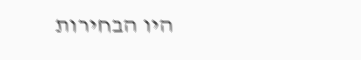היו הבחירות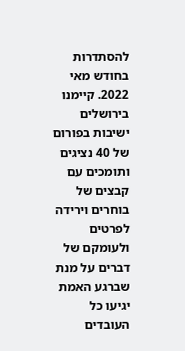להסתדרות בחודש מאי 2022. קיימנו בירושלים ישיבות בפורום של 40 נציגים ותומכים עם קבצים של בוחרים וירידה לפרטים ולעומקם של דברים על מנת שברגע האמת יגיעו כל העובדים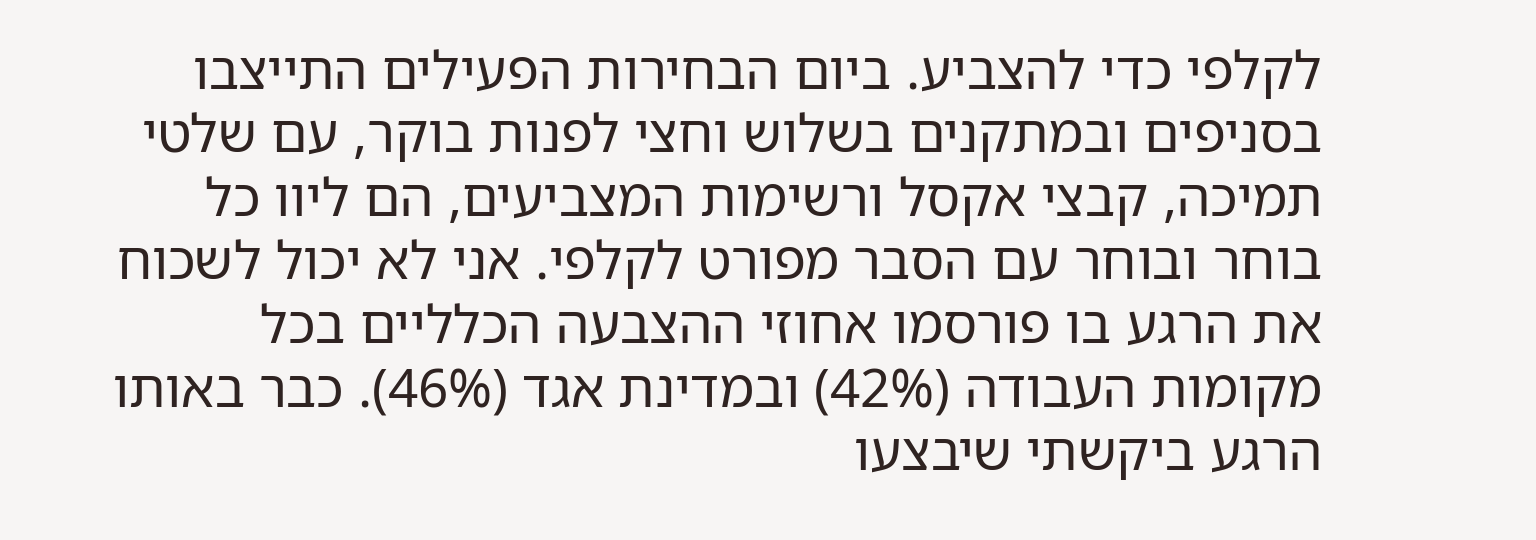לקלפי כדי להצביע. ביום הבחירות הפעילים התייצבו בסניפים ובמתקנים בשלוש וחצי לפנות בוקר, עם שלטי תמיכה, קבצי אקסל ורשימות המצביעים, הם ליוו כל בוחר ובוחר עם הסבר מפורט לקלפי. אני לא יכול לשכוח את הרגע בו פורסמו אחוזי ההצבעה הכלליים בכל מקומות העבודה (42%) ובמדינת אגד (46%). כבר באותו הרגע ביקשתי שיבצעו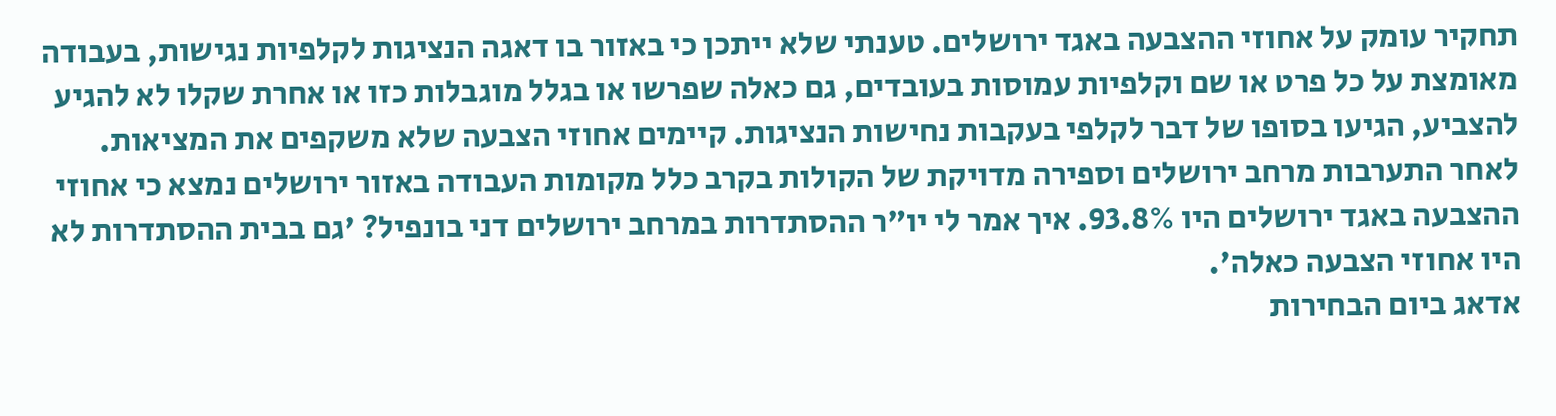תחקיר עומק על אחוזי ההצבעה באגד ירושלים. טענתי שלא ייתכן כי באזור בו דאגה הנציגות לקלפיות נגישות, בעבודה מאומצת על כל פרט או שם וקלפיות עמוסות בעובדים, גם כאלה שפרשו או בגלל מוגבלות כזו או אחרת שקלו לא להגיע להצביע, הגיעו בסופו של דבר לקלפי בעקבות נחישות הנציגות. קיימים אחוזי הצבעה שלא משקפים את המציאות. לאחר התערבות מרחב ירושלים וספירה מדויקת של הקולות בקרב כלל מקומות העבודה באזור ירושלים נמצא כי אחוזי ההצבעה באגד ירושלים היו 93.8%. איך אמר לי יו"ר ההסתדרות במרחב ירושלים דני בונפיל? 'גם בבית ההסתדרות לא היו אחוזי הצבעה כאלה'.
אדאג ביום הבחירות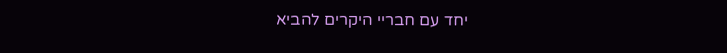יחד עם חבריי היקרים להביא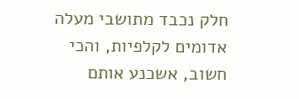חלק נכבד מתושבי מעלה אדומים לקלפיות, והכי חשוב, אשכנע אותם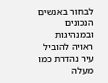לבחור באנשים הנכונים ובמנהיגות ראויה להוביל עיר נהדרת כמו מעלה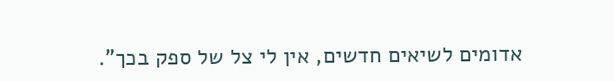אדומים לשיאים חדשים, אין לי צל של ספק בכך".